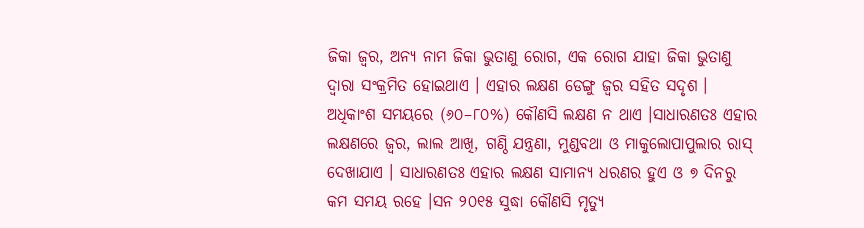ଜିକା ଜ୍ୱର, ଅନ୍ୟ ନାମ ଜିକା ଭୁତାଣୁ ରୋଗ, ଏକ ରୋଗ ଯାହା ଜିକା ଭୁତାଣୁ ଦ୍ୱାରା ସଂକ୍ରମିତ ହୋଇଥାଏ । ଏହାର ଲକ୍ଷଣ ଡେଙ୍ଗୁ ଜ୍ୱର ସହିତ ସଦୃଶ । ଅଧିକାଂଶ ସମୟରେ (୬୦–୮୦%) କୌଣସି ଲକ୍ଷଣ ନ ଥାଏ ।ସାଧାରଣତଃ ଏହାର ଲକ୍ଷଣରେ ଜ୍ୱର, ଲାଲ ଆଖି, ଗଣ୍ଠି ଯନ୍ତ୍ରଣା, ମୁଣ୍ଡବଥା ଓ ମାକୁଲୋପାପୁଲାର ରାସ୍ ଦେଖାଯାଏ । ସାଧାରଣତଃ ଏହାର ଲକ୍ଷଣ ସାମାନ୍ୟ ଧରଣର ହୁଏ ଓ ୭ ଦିନରୁ କମ ସମୟ ରହେ ।ସନ ୨୦୧୫ ସୁଦ୍ଧା କୌଣସି ମୃତ୍ୟୁ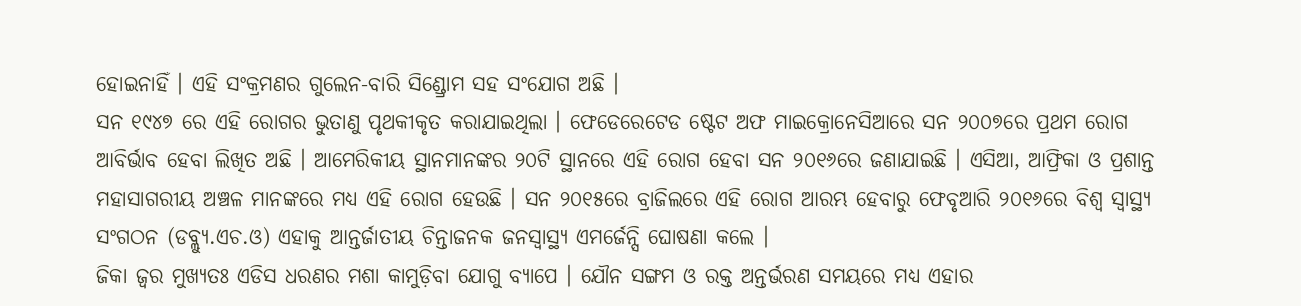ହୋଇନାହିଁ । ଏହି ସଂକ୍ରମଣର ଗୁଲେନ-ବାରି ସିଣ୍ଡ୍ରୋମ ସହ ସଂଯୋଗ ଅଛି ।
ସନ ୧୯୪୭ ରେ ଏହି ରୋଗର ଭୁତାଣୁ ପୃଥକୀକୃତ କରାଯାଇଥିଲା । ଫେଡେରେଟେଡ ଷ୍ଟେଟ ଅଫ ମାଇକ୍ରୋନେସିଆରେ ସନ ୨୦୦୭ରେ ପ୍ରଥମ ରୋଗ ଆବିର୍ଭାବ ହେବା ଲିଖିତ ଅଛି । ଆମେରିକୀୟ ସ୍ଥାନମାନଙ୍କର ୨୦ଟି ସ୍ଥାନରେ ଏହି ରୋଗ ହେବା ସନ ୨୦୧୬ରେ ଜଣାଯାଇଛି । ଏସିଆ, ଆଫ୍ରିକା ଓ ପ୍ରଶାନ୍ତ ମହାସାଗରୀୟ ଅଞ୍ଚଳ ମାନଙ୍କରେ ମଧ୍ୟ ଏହି ରୋଗ ହେଉଛି । ସନ ୨୦୧୫ରେ ବ୍ରାଜିଲରେ ଏହି ରୋଗ ଆରମ୍ଭ ହେବାରୁ ଫେବୃଆରି ୨୦୧୬ରେ ବିଶ୍ୱ ସ୍ୱାସ୍ଥ୍ୟ ସଂଗଠନ (ଡବ୍ଲ୍ୟୁ.ଏଚ.ଓ) ଏହାକୁ ଆନ୍ତର୍ଜାତୀୟ ଚିନ୍ତାଜନକ ଜନସ୍ୱାସ୍ଥ୍ୟ ଏମର୍ଜେନ୍ସି ଘୋଷଣା କଲେ ।
ଜିକା ଜ୍ୱର ମୁଖ୍ୟତଃ ଏଡିସ ଧରଣର ମଶା କାମୁଡ଼ିବା ଯୋଗୁ ବ୍ୟାପେ । ଯୌନ ସଙ୍ଗମ ଓ ରକ୍ତ ଅନ୍ତର୍ଭରଣ ସମୟରେ ମଧ୍ୟ ଏହାର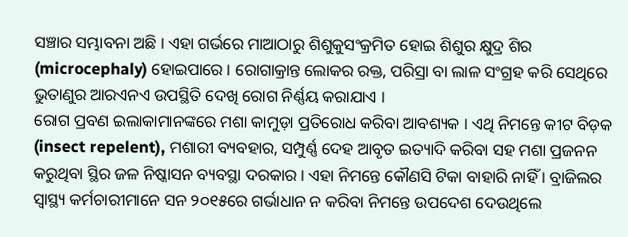ସଞ୍ଚାର ସମ୍ଭାବନା ଅଛି । ଏହା ଗର୍ଭରେ ମାଆଠାରୁ ଶିଶୁକୁସଂକ୍ରମିତ ହୋଇ ଶିଶୁର କ୍ଷୁଦ୍ର ଶିର (microcephaly) ହୋଇପାରେ । ରୋଗାକ୍ରାନ୍ତ ଲୋକର ରକ୍ତ, ପରିସ୍ରା ବା ଲାଳ ସଂଗ୍ରହ କରି ସେଥିରେ ଭୁତାଣୁର ଆରଏନଏ ଉପସ୍ଥିତି ଦେଖି ରୋଗ ନିର୍ଣ୍ଣୟ କରାଯାଏ ।
ରୋଗ ପ୍ରବଣ ଇଲାକାମାନଙ୍କରେ ମଶା କାମୁଡ଼ା ପ୍ରତିରୋଧ କରିବା ଆବଶ୍ୟକ । ଏଥି ନିମନ୍ତେ କୀଟ ବିଡ଼କ (insect repelent), ମଶାରୀ ବ୍ୟବହାର, ସମ୍ପୁର୍ଣ୍ଣ ଦେହ ଆବୃତ ଇତ୍ୟାଦି କରିବା ସହ ମଶା ପ୍ରଜନନ କରୁଥିବା ସ୍ଥିର ଜଳ ନିଷ୍କାସନ ବ୍ୟବସ୍ଥା ଦରକାର । ଏହା ନିମନ୍ତେ କୌଣସି ଟିକା ବାହାରି ନାହିଁ । ବ୍ରାଜିଲର ସ୍ୱାସ୍ଥ୍ୟ କର୍ମଚାରୀମାନେ ସନ ୨୦୧୫ରେ ଗର୍ଭାଧାନ ନ କରିବା ନିମନ୍ତେ ଉପଦେଶ ଦେଉଥିଲେ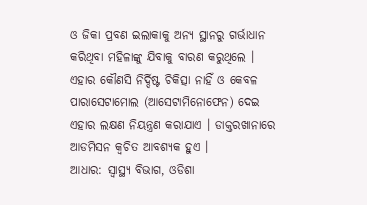ଓ ଜିକା ପ୍ରବଣ ଇଲାକାକୁ ଅନ୍ୟ ସ୍ଥାନରୁ ଗର୍ଭାଧାନ କରିଥିବା ମହିଳାଙ୍କୁ ଯିବାକୁ ବାରଣ କରୁଥିଲେ । ଏହାର କୌଣସି ନିର୍ଦ୍ଦିଷ୍ଟ ଚିକିତ୍ସା ନାହିଁ ଓ କେବଳ ପାରାସେଟାମୋଲ (ଆସେଟାମିନୋଫେନ) ଦେଇ ଏହାର ଲକ୍ଷଣ ନିୟନ୍ତ୍ରଣ କରାଯାଏ । ଡାକ୍ତରଖାନାରେ ଆଡମିସନ କ୍ୱଚିତ ଆବଶ୍ୟକ ହୁଏ ।
ଆଧାର: ସ୍ୱାସ୍ଥ୍ୟ ବିଭାଗ, ଓଡିଶା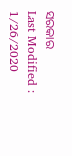ସରକାର
Last Modified : 1/26/2020